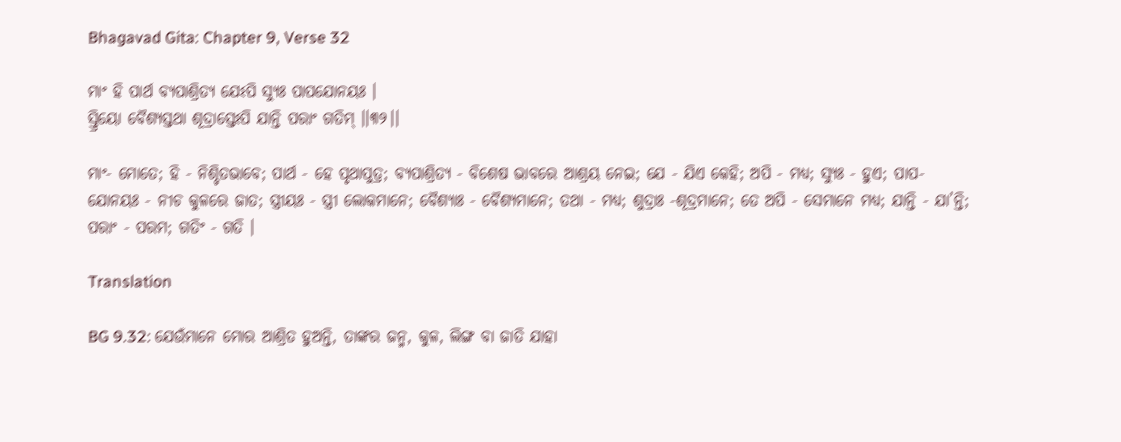Bhagavad Gita: Chapter 9, Verse 32

ମାଂ ହି ପାର୍ଥ ବ୍ୟପାଶ୍ରିତ୍ୟ ଯେଽପି ସ୍ୟୁଃ ପାପଯୋନୟଃ ।
ସ୍ତ୍ରିୟୋ ବୈଶ୍ୟସ୍ତଥା ଶୂଦ୍ରାସ୍ତେଽପି ଯାନ୍ତି ପରାଂ ଗତିମ୍ ।।୩୨।।

ମାଂ- ମୋତେ; ହି - ନିଶ୍ଚିତଭାବେ; ପାର୍ଥ - ହେ ପୃଥାପୁତ୍ର; ବ୍ୟପାଶ୍ରିତ୍ୟ - ବିଶେଷ ଭାବରେ ଆଶ୍ରୟ ନେଇ; ଯେ - ଯିଏ କେହି; ଅପି - ମଧ୍ୟ; ସ୍ୟୁଃ - ହୁଏ; ପାପ-ଯୋନୟଃ - ନୀଚ କୁଳରେ ଜାତ; ସ୍ତ୍ରୀୟଃ - ସ୍ତ୍ରୀ ଲୋକମାନେ; ବୈଶ୍ୟାଃ - ବୈଶ୍ୟମାନେ; ତଥା - ମଧ୍ୟ; ଶୁଦ୍ରାଃ -ଶୂଦ୍ରମାନେ; ତେ ଅପି - ସେମାନେ ମଧ୍ୟ; ଯାନ୍ତି - ଯା’ନ୍ତି; ପରାଂ - ପରମ; ଗତିଂ - ଗତି ।

Translation

BG 9.32: ଯେଉଁମାନେ ମୋର ଆଶ୍ରିତ ହୁଅନ୍ତି, ତାଙ୍କର ଜନ୍ମ, କୁଳ, ଲିଙ୍ଗ ବା ଜାତି ଯାହା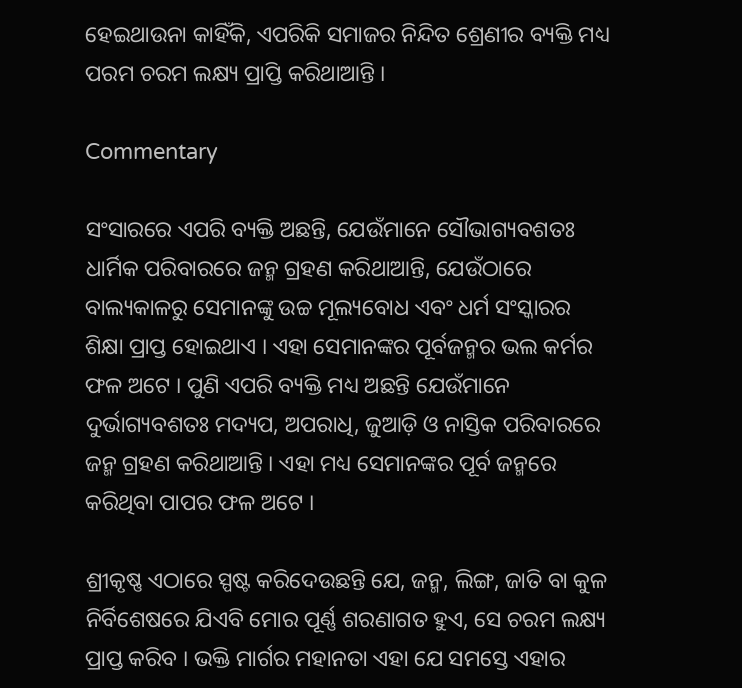ହେଇଥାଉନା କାହିଁକି, ଏପରିକି ସମାଜର ନିନ୍ଦିତ ଶ୍ରେଣୀର ବ୍ୟକ୍ତି ମଧ୍ୟ ପରମ ଚରମ ଲକ୍ଷ୍ୟ ପ୍ରାପ୍ତି କରିଥାଆନ୍ତି ।

Commentary

ସଂସାରରେ ଏପରି ବ୍ୟକ୍ତି ଅଛନ୍ତି, ଯେଉଁମାନେ ସୌଭାଗ୍ୟବଶତଃ ଧାର୍ମିକ ପରିବାରରେ ଜନ୍ମ ଗ୍ରହଣ କରିଥାଆନ୍ତି, ଯେଉଁଠାରେ ବାଲ୍ୟକାଳରୁ ସେମାନଙ୍କୁ ଉଚ୍ଚ ମୂଲ୍ୟବୋଧ ଏବଂ ଧର୍ମ ସଂସ୍କାରର ଶିକ୍ଷା ପ୍ରାପ୍ତ ହୋଇଥାଏ । ଏହା ସେମାନଙ୍କର ପୂର୍ବଜନ୍ମର ଭଲ କର୍ମର ଫଳ ଅଟେ । ପୁଣି ଏପରି ବ୍ୟକ୍ତି ମଧ୍ୟ ଅଛନ୍ତି ଯେଉଁମାନେ ଦୁର୍ଭାଗ୍ୟବଶତଃ ମଦ୍ୟପ, ଅପରାଧି, ଜୁଆଡ଼ି ଓ ନାସ୍ତିକ ପରିବାରରେ ଜନ୍ମ ଗ୍ରହଣ କରିଥାଆନ୍ତି । ଏହା ମଧ୍ୟ ସେମାନଙ୍କର ପୂର୍ବ ଜନ୍ମରେ କରିଥିବା ପାପର ଫଳ ଅଟେ ।

ଶ୍ରୀକୃଷ୍ଣ ଏଠାରେ ସ୍ପଷ୍ଟ କରିଦେଉଛନ୍ତି ଯେ, ଜନ୍ମ, ଲିଙ୍ଗ, ଜାତି ବା କୁଳ ନିର୍ବିଶେଷରେ ଯିଏବି ମୋର ପୂର୍ଣ୍ଣ ଶରଣାଗତ ହୁଏ, ସେ ଚରମ ଲକ୍ଷ୍ୟ ପ୍ରାପ୍ତ କରିବ । ଭକ୍ତି ମାର୍ଗର ମହାନତା ଏହା ଯେ ସମସ୍ତେ ଏହାର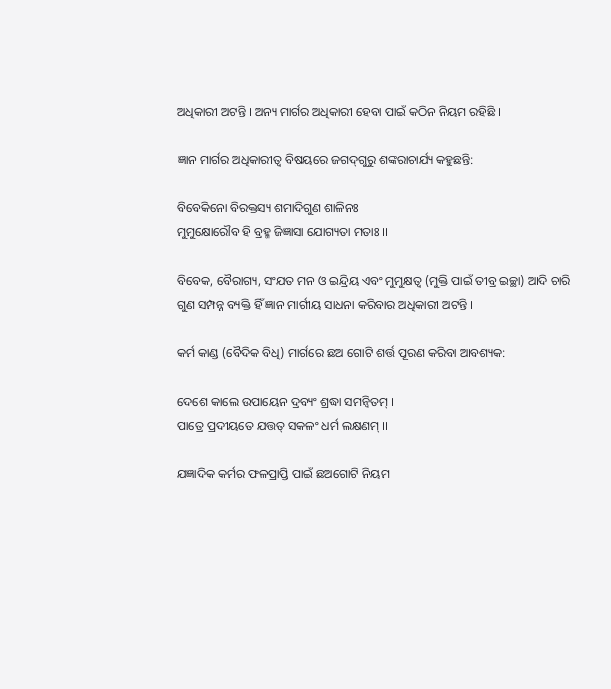ଅଧିକାରୀ ଅଟନ୍ତି । ଅନ୍ୟ ମାର୍ଗର ଅଧିକାରୀ ହେବା ପାଇଁ କଠିନ ନିୟମ ରହିଛି ।

ଜ୍ଞାନ ମାର୍ଗର ଅଧିକାରୀତ୍ୱ ବିଷୟରେ ଜଗଦ୍‌ଗୁରୁ ଶଙ୍କରାଚାର୍ଯ୍ୟ କହୁଛନ୍ତି:

ବିବେକିନୋ ବିରକ୍ତସ୍ୟ ଶମାଦିଗୁଣ ଶାଳିନଃ
ମୁମୁକ୍ଷୋରୌବ ହି ବ୍ରହ୍ମ ଜିଜ୍ଞାସା ଯୋଗ୍ୟତା ମତାଃ ।।

ବିବେକ, ବୈରାଗ୍ୟ, ସଂଯତ ମନ ଓ ଇନ୍ଦ୍ରିୟ ଏବଂ ମୁମୁକ୍ଷତ୍ୱ (ମୁକ୍ତି ପାଇଁ ତୀବ୍ର ଇଚ୍ଛା) ଆଦି ଚାରି ଗୁଣ ସମ୍ପନ୍ନ ବ୍ୟକ୍ତି ହିଁ ଜ୍ଞାନ ମାର୍ଗୀୟ ସାଧନା କରିବାର ଅଧିକାରୀ ଅଟନ୍ତି ।

କର୍ମ କାଣ୍ଡ (ବୈଦିକ ବିଧି) ମାର୍ଗରେ ଛଅ ଗୋଟି ଶର୍ତ୍ତ ପୂରଣ କରିବା ଆବଶ୍ୟକ:

ଦେଶେ କାଲେ ଉପାୟେନ ଦ୍ରବ୍ୟଂ ଶ୍ରଦ୍ଧା ସମନ୍ୱିତମ୍ ।
ପାତ୍ରେ ପ୍ରଦୀୟତେ ଯତ୍ତତ୍ ସକଳଂ ଧର୍ମ ଲକ୍ଷଣମ୍ ।।

ଯଜ୍ଞାଦିକ କର୍ମର ଫଳପ୍ରାପ୍ତି ପାଇଁ ଛଅଗୋଟି ନିୟମ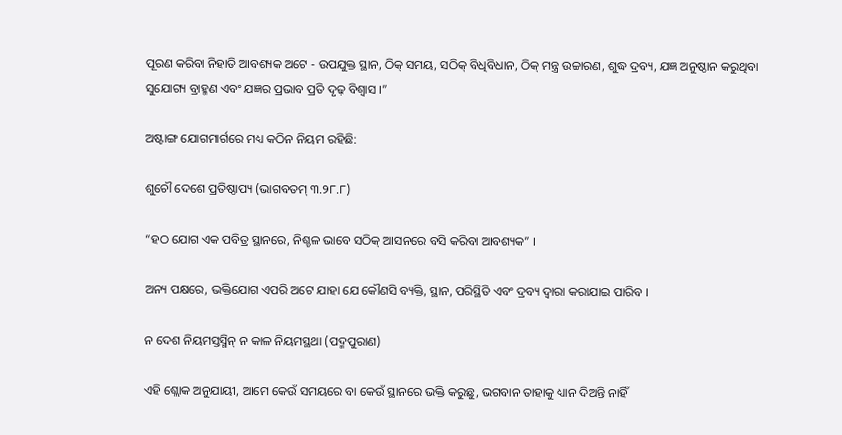ପୂରଣ କରିବା ନିହାତି ଆବଶ୍ୟକ ଅଟେ - ଉପଯୁକ୍ତ ସ୍ଥାନ, ଠିକ୍ ସମୟ, ସଠିକ୍ ବିଧିବିଧାନ, ଠିକ୍ ମନ୍ତ୍ର ଉଚ୍ଚାରଣ, ଶୁଦ୍ଧ ଦ୍ରବ୍ୟ, ଯଜ୍ଞ ଅନୁଷ୍ଠାନ କରୁଥିବା ସୁଯୋଗ୍ୟ ବ୍ରାହ୍ମଣ ଏବଂ ଯଜ୍ଞର ପ୍ରଭାବ ପ୍ରତି ଦୃଢ଼ ବିଶ୍ୱାସ ।”

ଅଷ୍ଟାଙ୍ଗ ଯୋଗମାର୍ଗରେ ମଧ୍ୟ କଠିନ ନିୟମ ରହିଛି:

ଶୁଚୌ ଦେଶେ ପ୍ରତିଷ୍ଠାପ୍ୟ (ଭାଗବତମ୍ ୩.୨୮.୮)

“ହଠ ଯୋଗ ଏକ ପବିତ୍ର ସ୍ଥାନରେ, ନିଶ୍ଚଳ ଭାବେ ସଠିକ୍ ଆସନରେ ବସି କରିବା ଆବଶ୍ୟକ” ।

ଅନ୍ୟ ପକ୍ଷରେ, ଭକ୍ତିଯୋଗ ଏପରି ଅଟେ ଯାହା ଯେ କୌଣସି ବ୍ୟକ୍ତି, ସ୍ଥାନ, ପରିସ୍ଥିତି ଏବଂ ଦ୍ରବ୍ୟ ଦ୍ୱାରା କରାଯାଇ ପାରିବ ।

ନ ଦେଶ ନିୟମସ୍ତସ୍ମିନ୍ ନ କାଳ ନିୟମସ୍ଥଥା (ପଦ୍ମପୁରାଣ)

ଏହି ଶ୍ଲୋକ ଅନୁଯାୟୀ, ଆମେ କେଉଁ ସମୟରେ ବା କେଉଁ ସ୍ଥାନରେ ଭକ୍ତି କରୁଛୁ, ଭଗବାନ ତାହାକୁ ଧ୍ୟାନ ଦିଅନ୍ତି ନାହିଁ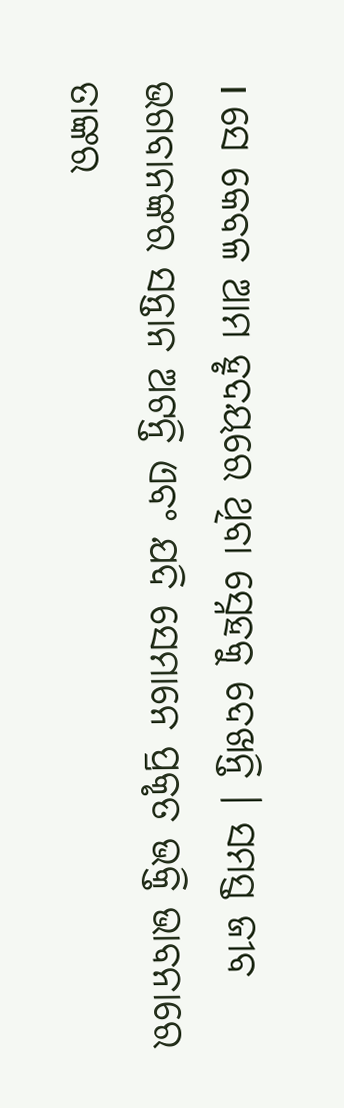। ସେ କେବଳ ଆମ ହୃଦୟରେ ଥିବା ସ୍ନେହକୁ ଦେଖନ୍ତି । ସମସ୍ତ ଜୀବ ଭଗବାନଙ୍କର ସନ୍ତାନ ଅଟନ୍ତି ଏବଂ ଯଦି ସେମାନେ ପ୍ରକୃତ ଭକ୍ତି ଭାବନାରେ ତାଙ୍କର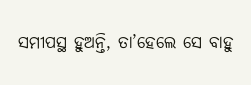ସମୀପସ୍ଥ ହୁଅନ୍ତି, ତା’ହେଲେ ସେ ବାହୁ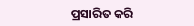ପ୍ରସାରିତ କରି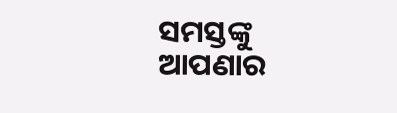ସମସ୍ତଙ୍କୁ ଆପଣାର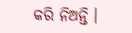କରି ନିଅନ୍ତି ।